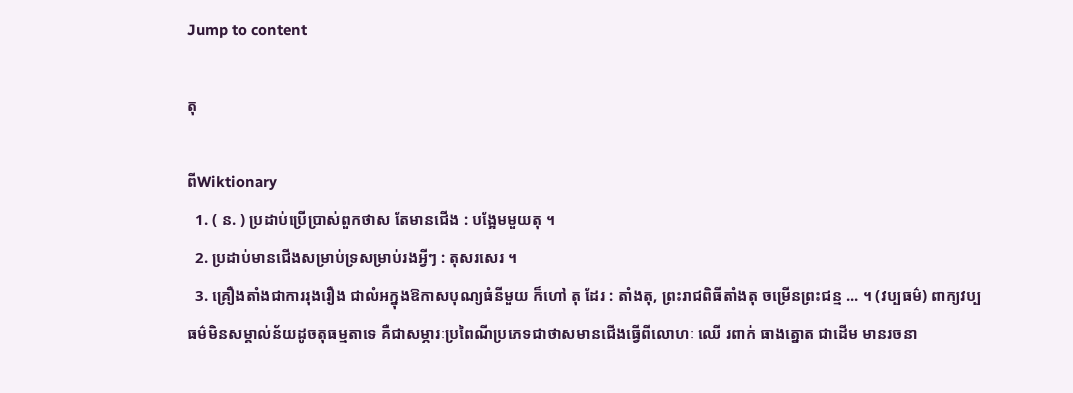Jump to content

តុ

ពីWiktionary
  1. ( ន. ) ប្រដាប់ប្រើប្រាស់ពួកថាស តែមានជើង : បង្អែមមួយតុ ។
  2. ប្រដាប់មានជើងសម្រាប់ទ្រសម្រាប់រងអ្វីៗ : តុសរសេរ ។
  3. គ្រឿងតាំងជាការរុងរឿង ជាលំអក្នុងឱកាសបុណ្យធំនីមួយ ក៏ហៅ តុ ដែរ : តាំងតុ, ព្រះរាជពិធីតាំងតុ ចម្រើនព្រះជន្ម ... ។ (វប្បធម៌) ពាក្យវប្បធម៌មិនសម្គាល់ន័យដូចតុធម្មតាទេ គឺជាសម្ភារៈប្រពៃណីប្រភេទជាថាសមានជើងធ្វើពីលោហៈ ឈើ រពាក់ ធាងត្នោត ជាដើម មានរចនា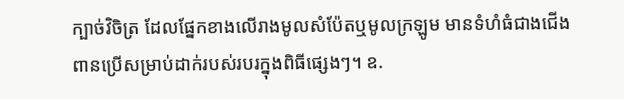ក្បាច់វិចិត្រ ដែលផ្នែកខាងលើរាងមូលសំប៉ែតឬមូលក្រឡូម មានទំហំធំជាងជើងពានប្រើសម្រាប់ដាក់របស់របរក្នុងពិធីផ្សេងៗ។ ឧ.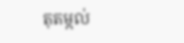តុតម្កល់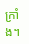ក្រាំង។